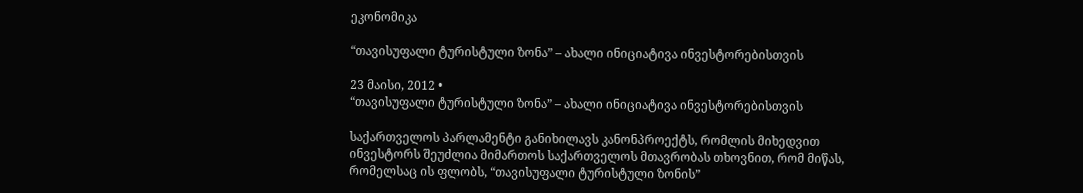ეკონომიკა

“თავისუფალი ტურისტული ზონა” – ახალი ინიციატივა ინვესტორებისთვის

23 მაისი, 2012 •
“თავისუფალი ტურისტული ზონა” – ახალი ინიციატივა ინვესტორებისთვის

საქართველოს პარლამენტი განიხილავს კანონპროექტს, რომლის მიხედვით ინვესტორს შეუძლია მიმართოს საქართველოს მთავრობას თხოვნით, რომ მიწას, რომელსაც ის ფლობს, “თავისუფალი ტურისტული ზონის”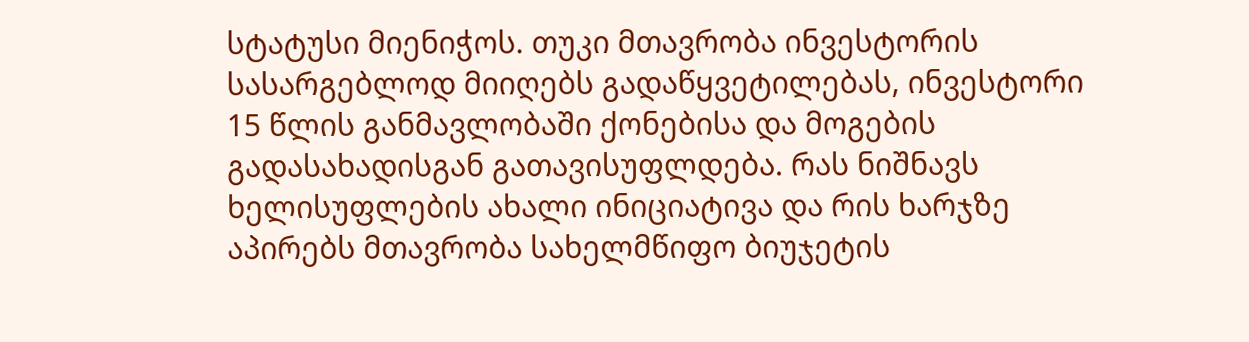სტატუსი მიენიჭოს. თუკი მთავრობა ინვესტორის სასარგებლოდ მიიღებს გადაწყვეტილებას, ინვესტორი 15 წლის განმავლობაში ქონებისა და მოგების გადასახადისგან გათავისუფლდება. რას ნიშნავს ხელისუფლების ახალი ინიციატივა და რის ხარჯზე აპირებს მთავრობა სახელმწიფო ბიუჯეტის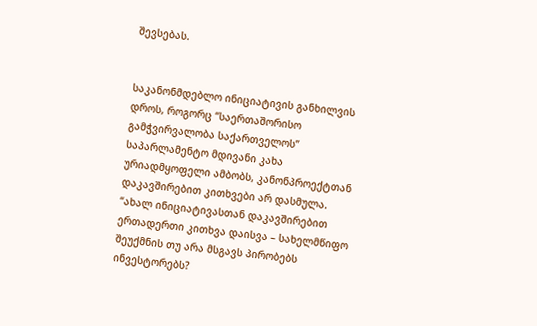შევსებას.


საკანონმდებლო ინიციატივის განხილვის დროს, როგორც “საერთაშორისო გამჭვირვალობა საქართველოს” საპარლამენტო მდივანი კახა ურიადმყოფელი ამბობს, კანონპროექტთან დაკავშირებით კითხვები არ დასმულა. “ახალ ინიციატივასთან დაკავშირებით ერთადერთი კითხვა დაისვა – სახელმწიფო შეუქმნის თუ არა მსგავს პირობებს ინვესტორებს?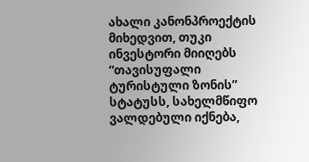ახალი კანონპროექტის მიხედვით, თუკი ინვესტორი მიიღებს “თავისუფალი ტურისტული ზონის” სტატუსს, სახელმწიფო ვალდებული იქნება,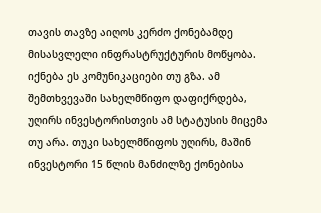თავის თავზე აიღოს კერძო ქონებამდე მისასვლელი ინფრასტრუქტურის მოწყობა. იქნება ეს კომუნიკაციები თუ გზა. ამ შემთხვევაში სახელმწიფო დაფიქრდება, უღირს ინვესტორისთვის ამ სტატუსის მიცემა თუ არა. თუკი სახელმწიფოს უღირს, მაშინ ინვესტორი 15 წლის მანძილზე ქონებისა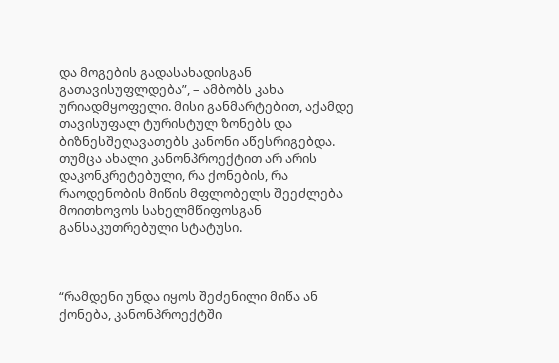და მოგების გადასახადისგან გათავისუფლდება”, – ამბობს კახა ურიადმყოფელი. მისი განმარტებით, აქამდე თავისუფალ ტურისტულ ზონებს და ბიზნესშეღავათებს კანონი აწესრიგებდა. თუმცა ახალი კანონპროექტით არ არის დაკონკრეტებული, რა ქონების, რა რაოდენობის მიწის მფლობელს შეეძლება მოითხოვოს სახელმწიფოსგან განსაკუთრებული სტატუსი.



“რამდენი უნდა იყოს შეძენილი მიწა ან ქონება, კანონპროექტში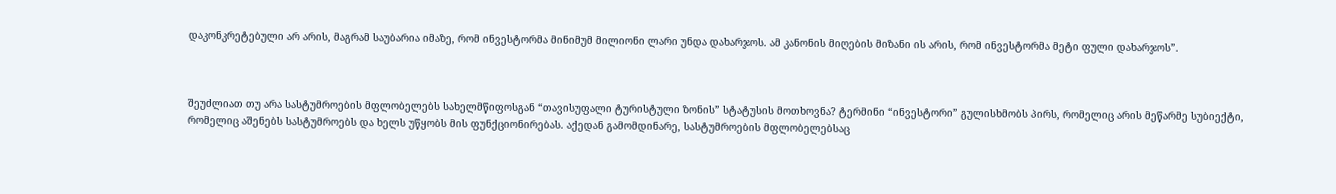დაკონკრეტებული არ არის, მაგრამ საუბარია იმაზე, რომ ინვესტორმა მინიმუმ მილიონი ლარი უნდა დახარჯოს. ამ კანონის მიღების მიზანი ის არის, რომ ინვესტორმა მეტი ფული დახარჯოს”.



შეუძლიათ თუ არა სასტუმროების მფლობელებს სახელმწიფოსგან “თავისუფალი ტურისტული ზონის” სტატუსის მოთხოვნა? ტერმინი “ინვესტორი” გულისხმობს პირს, რომელიც არის მეწარმე სუბიექტი, რომელიც აშენებს სასტუმროებს და ხელს უწყობს მის ფუნქციონირებას. აქედან გამომდინარე, სასტუმროების მფლობელებსაც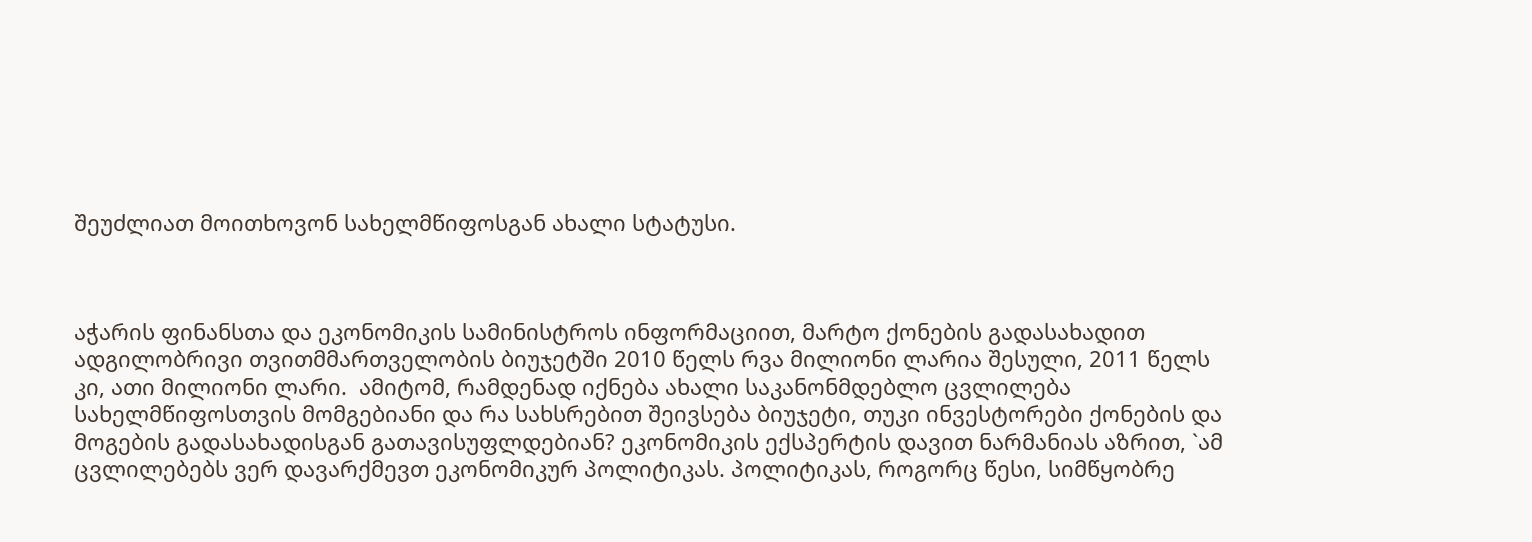შეუძლიათ მოითხოვონ სახელმწიფოსგან ახალი სტატუსი.



აჭარის ფინანსთა და ეკონომიკის სამინისტროს ინფორმაციით, მარტო ქონების გადასახადით ადგილობრივი თვითმმართველობის ბიუჯეტში 2010 წელს რვა მილიონი ლარია შესული, 2011 წელს კი, ათი მილიონი ლარი.  ამიტომ, რამდენად იქნება ახალი საკანონმდებლო ცვლილება სახელმწიფოსთვის მომგებიანი და რა სახსრებით შეივსება ბიუჯეტი, თუკი ინვესტორები ქონების და მოგების გადასახადისგან გათავისუფლდებიან? ეკონომიკის ექსპერტის დავით ნარმანიას აზრით, `ამ ცვლილებებს ვერ დავარქმევთ ეკონომიკურ პოლიტიკას. პოლიტიკას, როგორც წესი, სიმწყობრე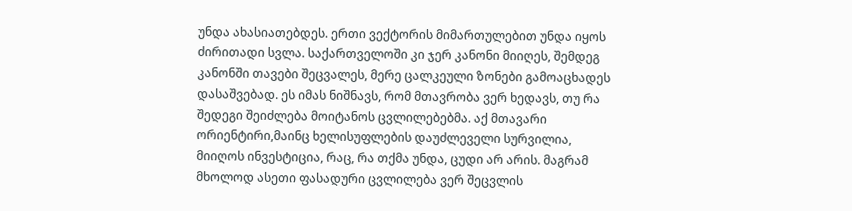უნდა ახასიათებდეს. ერთი ვექტორის მიმართულებით უნდა იყოს ძირითადი სვლა. საქართველოში კი ჯერ კანონი მიიღეს, შემდეგ კანონში თავები შეცვალეს, მერე ცალკეული ზონები გამოაცხადეს დასაშვებად. ეს იმას ნიშნავს, რომ მთავრობა ვერ ხედავს, თუ რა შედეგი შეიძლება მოიტანოს ცვლილებებმა. აქ მთავარი ორიენტირი,მაინც ხელისუფლების დაუძლეველი სურვილია, მიიღოს ინვესტიცია, რაც, რა თქმა უნდა, ცუდი არ არის. მაგრამ მხოლოდ ასეთი ფასადური ცვლილება ვერ შეცვლის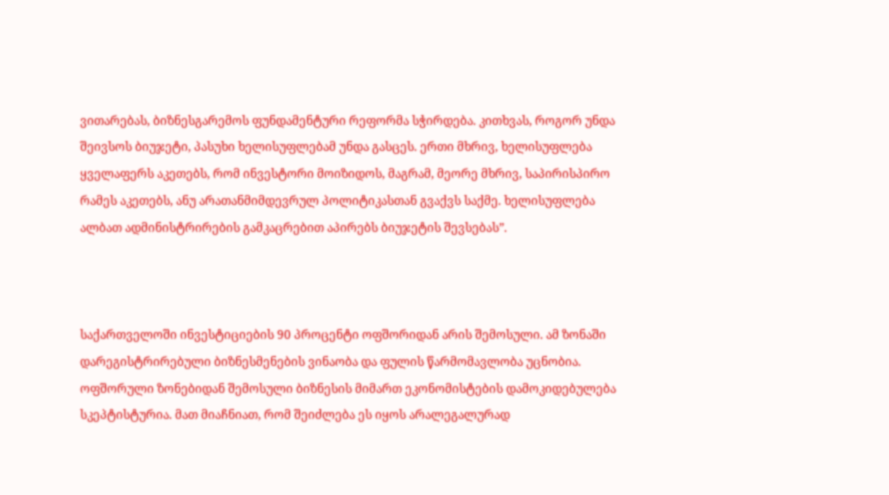ვითარებას, ბიზნესგარემოს ფუნდამენტური რეფორმა სჭირდება. კითხვას, როგორ უნდა შეივსოს ბიუჯეტი, პასუხი ხელისუფლებამ უნდა გასცეს. ერთი მხრივ, ხელისუფლება ყველაფერს აკეთებს, რომ ინვესტორი მოიზიდოს, მაგრამ, მეორე მხრივ, საპირისპირო რამეს აკეთებს, ანუ არათანმიმდევრულ პოლიტიკასთან გვაქვს საქმე. ხელისუფლება ალბათ ადმინისტრირების გამკაცრებით აპირებს ბიუჯეტის შევსებას”.



საქართველოში ინვესტიციების 90 პროცენტი ოფშორიდან არის შემოსული. ამ ზონაში დარეგისტრირებული ბიზნესმენების ვინაობა და ფულის წარმომავლობა უცნობია. ოფშორული ზონებიდან შემოსული ბიზნესის მიმართ ეკონომისტების დამოკიდებულება სკეპტისტურია. მათ მიაჩნიათ, რომ შეიძლება ეს იყოს არალეგალურად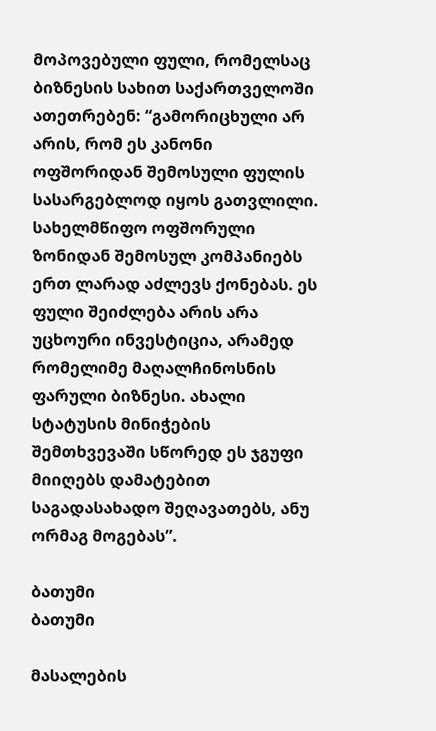მოპოვებული ფული, რომელსაც ბიზნესის სახით საქართველოში ათეთრებენ: “გამორიცხული არ არის, რომ ეს კანონი ოფშორიდან შემოსული ფულის სასარგებლოდ იყოს გათვლილი. სახელმწიფო ოფშორული ზონიდან შემოსულ კომპანიებს ერთ ლარად აძლევს ქონებას. ეს ფული შეიძლება არის არა უცხოური ინვესტიცია, არამედ რომელიმე მაღალჩინოსნის ფარული ბიზნესი. ახალი სტატუსის მინიჭების შემთხვევაში სწორედ ეს ჯგუფი მიიღებს დამატებით საგადასახადო შეღავათებს, ანუ ორმაგ მოგებას”.

ბათუმი
ბათუმი

მასალების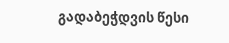გადაბეჭდვის წესი